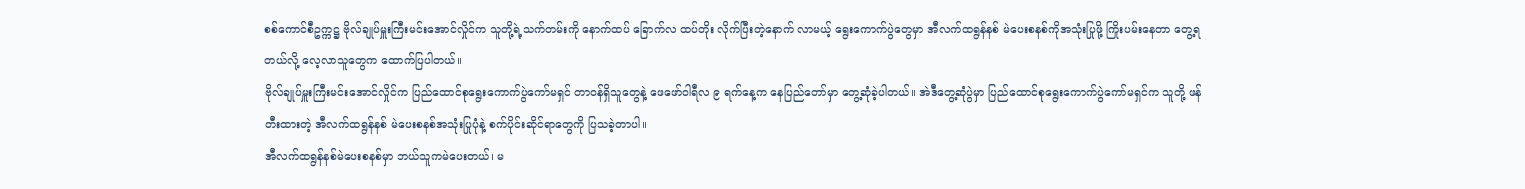စစ်ကောင်စီဥက္ကဋ္ဌ ဗိုလ်ချုပ်မှူးကြီးမင်းအောင်လှိုင်က သူတို့ရဲ့သက်တမ်းကို နောက်ထပ် ခြောက်လ ထပ်တိုး လိုက်ပြီးတဲ့နောက် လာမယ့် ရွေးကောက်ပွဲတွေမှာ အီလက်ထရွန်နစ် မဲပေးစနစ်ကိုအသုံးပြုဖို့ ကြိုးပမ်းနေတာ တွေ့ရတယ်လို့ လေ့လာသူတွေက ထောက်ပြပါတယ်။
ဗိုလ်ချုပ်မှူးကြီးမင်းအောင်လှိုင်က ပြည်ထောင်စုရွေးကောက်ပွဲကော်မရှင် တာဝန်ရှိသူတွေနဲ့ ဖေဖော်ဝါရီလ ၉ ရက်နေ့က နေပြည်တော်မှာ တွေ့ဆုံခဲ့ပါတယ်။ အဲဒီတွေ့ဆုံပွဲမှာ ပြည်ထောင်စုရွေးကောက်ပွဲကော်မရှင်က သူတို့ ဖန်တီးထားတဲ့ အီလက်ထရွန်နစ် မဲပေးစနစ်အသုံးပြုပုံနဲ့ စက်ပိုင်းဆိုင်ရာတွေကို ပြသခဲ့တာပါ။
အီလက်ထရွန်နစ်မဲပေးစနစ်မှာ ဘယ်သူကမဲပေးတယ်၊ မ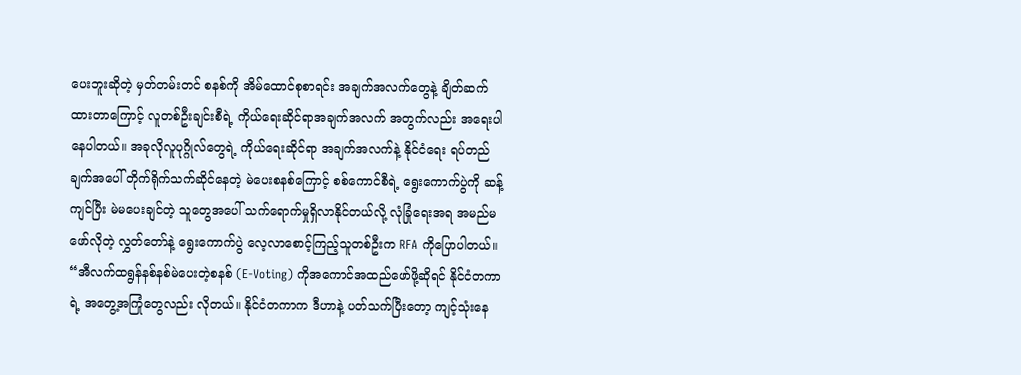ပေးဘူးဆိုတဲ့ မှတ်တမ်းတင် စနစ်ကို အိမ်ထောင်စုစာရင်း အချက်အလက်တွေနဲ့ ချိတ်ဆက်ထားတာကြောင့် လူတစ်ဦးချင်းစီရဲ့ ကိုယ်ရေးဆိုင်ရာအချက်အလက် အတွက်လည်း အရေးပါနေပါတယ်။ အခုလိုလူပုဂ္ဂိုလ်တွေရဲ့ ကိုယ်ရေးဆိုင်ရာ အချက်အလက်နဲ့ နိုင်ငံရေး ရပ်တည်ချက်အပေါ် တိုက်ရိုက်သက်ဆိုင်နေတဲ့ မဲပေးစနစ်ကြောင့် စစ်ကောင်စီရဲ့ ရွေးကောက်ပွဲကို ဆန့်ကျင်ပြီး မဲမပေးချင်တဲ့ သူတွေအပေါ် သက်ရောက်မှုရှိလာနိုင်တယ်လို့ လုံခြုံရေးအရ အမည်မဖော်လိုတဲ့ လွှတ်တော်နဲ့ ရွေးကောက်ပွဲ လေ့လာစောင့်ကြည့်သူတစ်ဦးက RFA ကိုပြောပါတယ်။
“အီလက်ထရွန်နစ်နစ်မဲပေးတဲ့စနစ် (E-Voting) ကိုအကောင်အထည်ဖော်ဖို့ဆိုရင် နိုင်ငံတကာရဲ့ အတွေ့အကြုံတွေလည်း လိုတယ်။ နိုင်ငံတကာက ဒီဟာနဲ့ ပတ်သက်ပြီးတော့ ကျင့်သုံးနေ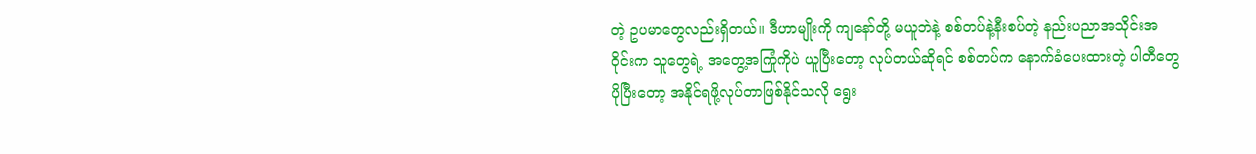တဲ့ ဥပမာတွေလည်းရှိတယ်။ ဒီဟာမျိုးကို ကျနော်တို့ မယူဘဲနဲ့ စစ်တပ်နဲ့နီးစပ်တဲ့ နည်းပညာအသိုင်းအဝိုင်းက သူတွေရဲ့ အတွေ့အကြုံကိုပဲ ယူပြီးတော့ လုပ်တယ်ဆိုရင် စစ်တပ်က နောက်ခံပေးထားတဲ့ ပါတီတွေပိုပြီးတော့ အနိုင်ရဖို့လုပ်တာဖြစ်နိုင်သလို ရွေး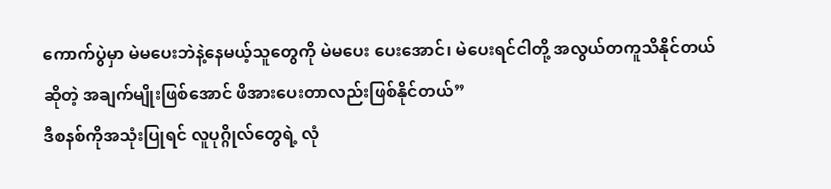ကောက်ပွဲမှာ မဲမပေးဘဲနဲ့နေမယ့်သူတွေကို မဲမပေး ပေးအောင်၊ မဲပေးရင်ငါတို့ အလွယ်တကူသိနိုင်တယ်ဆိုတဲ့ အချက်မျိုးဖြစ်အောင် ဖိအားပေးတာလည်းဖြစ်နိုင်တယ်”
ဒီစနစ်ကိုအသုံးပြုရင် လူပုဂ္ဂိုလ်တွေရဲ့ လုံ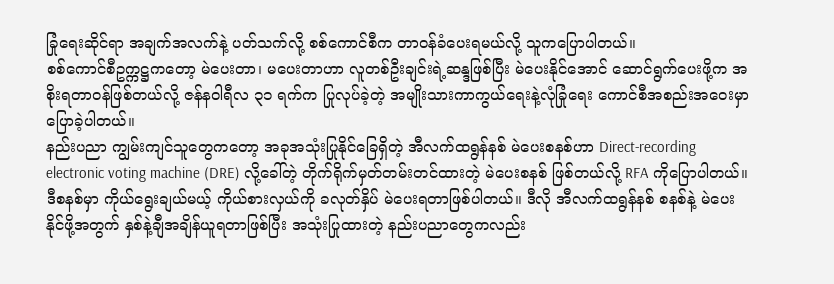ခြုံရေးဆိုင်ရာ အချက်အလက်နဲ့ ပတ်သက်လို့ စစ်ကောင်စီက တာဝန်ခံပေးရမယ်လို့ သူကပြောပါတယ်။
စစ်ကောင်စီဥက္ကဋ္ဌကတော့ မဲပေးတာ၊ မပေးတာဟာ လူတစ်ဦးချင်းရဲ့ဆန္ဒဖြစ်ပြီး မဲပေးနိုင်အောင် ဆောင်ရွက်ပေးဖို့က အစိုးရတာဝန်ဖြစ်တယ်လို့ ဇန်နဝါရီလ ၃၁ ရက်က ပြုလုပ်ခဲ့တဲ့ အမျိုးသားကာကွယ်ရေးနဲ့လုံခြုံရေး ကောင်စီအစည်းအဝေးမှာ ပြောခဲ့ပါတယ်။
နည်းပညာ ကျွမ်းကျင်သူတွေကတော့ အခုအသုံးပြုနိုင်ခြေရှိတဲ့ အီလက်ထရွန်နစ် မဲပေးစနစ်ဟာ Direct-recording electronic voting machine (DRE) လို့ခေါ်တဲ့ တိုက်ရိုက်မှတ်တမ်းတင်ထားတဲ့ မဲပေးစနစ် ဖြစ်တယ်လို့ RFA ကိုပြောပါတယ်။
ဒီစနစ်မှာ ကိုယ်ရွေးချယ်မယ့် ကိုယ်စားလှယ်ကို ခလုတ်နှိပ် မဲပေးရတာဖြစ်ပါတယ်။ ဒီလို အီလက်ထရွန်နစ် စနစ်နဲ့ မဲပေးနိုင်ဖို့အတွက် နှစ်နဲ့ချီအချိန်ယူရတာဖြစ်ပြီး အသုံးပြုထားတဲ့ နည်းပညာတွေကလည်း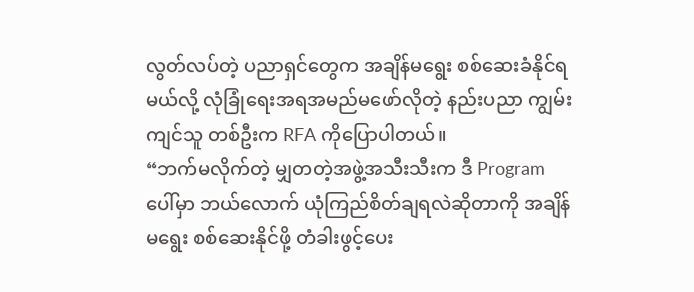လွတ်လပ်တဲ့ ပညာရှင်တွေက အချိန်မရွေး စစ်ဆေးခံနိုင်ရမယ်လို့ လုံခြုံရေးအရအမည်မဖော်လိုတဲ့ နည်းပညာ ကျွမ်းကျင်သူ တစ်ဦးက RFA ကိုပြောပါတယ်။
“ဘက်မလိုက်တဲ့ မျှတတဲ့အဖွဲ့အသီးသီးက ဒီ Program ပေါ်မှာ ဘယ်လောက် ယုံကြည်စိတ်ချရလဲဆိုတာကို အချိန်မရွေး စစ်ဆေးနိုင်ဖို့ တံခါးဖွင့်ပေး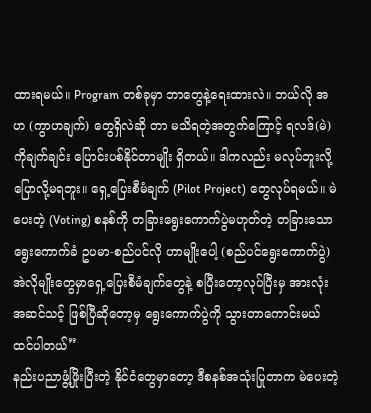ထားရမယ်။ Program တစ်ခုမှာ ဘာတွေနဲ့ရေးထားလဲ။ ဘယ်လို အဟ (ကွာဟချက်) တွေရှိလဲဆို တာ မသိရတဲ့အတွက်ကြောင့် ရလဒ်(မဲ)ကိုချက်ချင်း ပြောင်းပစ်နိုင်တာမျိုး ရှိတယ်။ ဒါကလည်း မလုပ်ဘူးလို့ ပြောလို့မရဘူး။ ရှေ့ပြေးစီမံချက် (Pilot Project) တွေလုပ်ရမယ်။ မဲပေးတဲ့ (Voting) စနစ်ကို တခြားရွေးကောက်ပွဲမဟုတ်တဲ့ တခြားသော ရွေးကောက်ခံ ဥပမာ-စည်ပင်လို ဟာမျိုးပေါ့ (စည်ပင်ရွေးကောက်ပွဲ) အဲလိုမျိုးတွေမှာရှေ့ပြေးစီမံချက်တွေနဲ့ စပြီးတော့လုပ်ပြီးမှ အားလုံးအဆင်သင့် ဖြစ်ပြီဆိုတော့မှ ရွေးကောက်ပွဲကို သွားတာကောင်းမယ်ထင်ပါတယ်”
နည်းပညာဖွံ့ဖြိုးပြီးတဲ့ နိုင်ငံတွေမှာတော့ ဒီစနစ်အသုံးပြုတာက မဲပေးတဲ့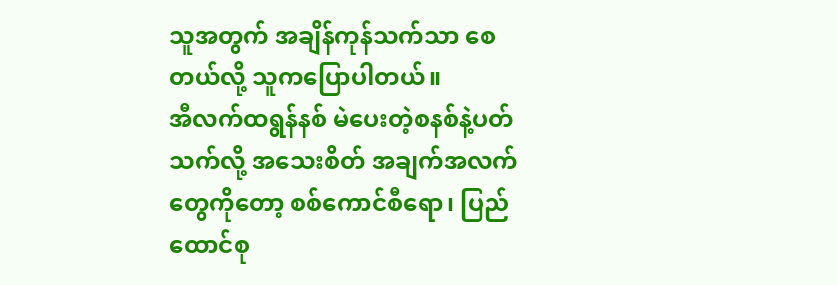သူအတွက် အချိန်ကုန်သက်သာ စေတယ်လို့ သူကပြောပါတယ်။
အီလက်ထရွန်နစ် မဲပေးတဲ့စနစ်နဲ့ပတ်သက်လို့ အသေးစိတ် အချက်အလက်တွေကိုတော့ စစ်ကောင်စီရော၊ ပြည်ထောင်စု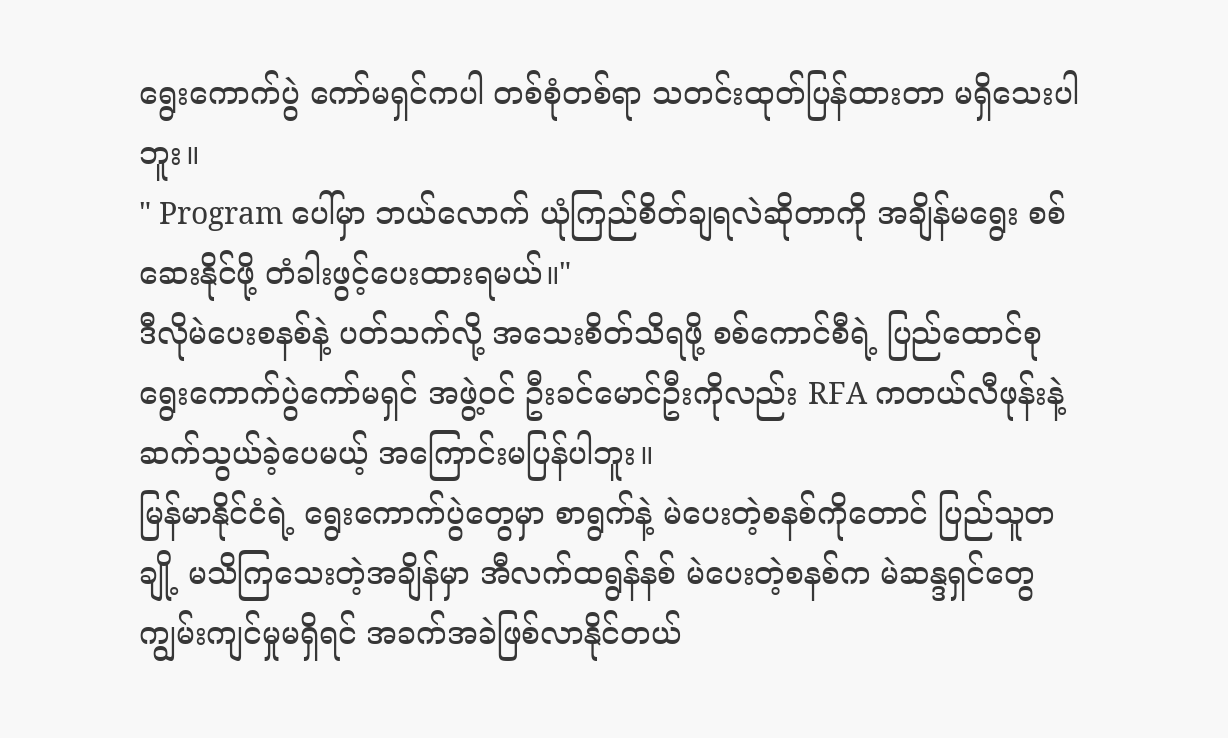ရွေးကောက်ပွဲ ကော်မရှင်ကပါ တစ်စုံတစ်ရာ သတင်းထုတ်ပြန်ထားတာ မရှိသေးပါဘူး။
" Program ပေါ်မှာ ဘယ်လောက် ယုံကြည်စိတ်ချရလဲဆိုတာကို အချိန်မရွေး စစ်ဆေးနိုင်ဖို့ တံခါးဖွင့်ပေးထားရမယ်။"
ဒီလိုမဲပေးစနစ်နဲ့ ပတ်သက်လို့ အသေးစိတ်သိရဖို့ စစ်ကောင်စီရဲ့ ပြည်ထောင်စု ရွေးကောက်ပွဲကော်မရှင် အဖွဲ့ဝင် ဦးခင်မောင်ဦးကိုလည်း RFA ကတယ်လီဖုန်းနဲ့ ဆက်သွယ်ခဲ့ပေမယ့် အကြောင်းမပြန်ပါဘူး။
မြန်မာနိုင်ငံရဲ့ ရွေးကောက်ပွဲတွေမှာ စာရွက်နဲ့ မဲပေးတဲ့စနစ်ကိုတောင် ပြည်သူတချို့ မသိကြသေးတဲ့အချိန်မှာ အီလက်ထရွန်နစ် မဲပေးတဲ့စနစ်က မဲဆန္ဒရှင်တွေ ကျွမ်းကျင်မှုမရှိရင် အခက်အခဲဖြစ်လာနိုင်တယ်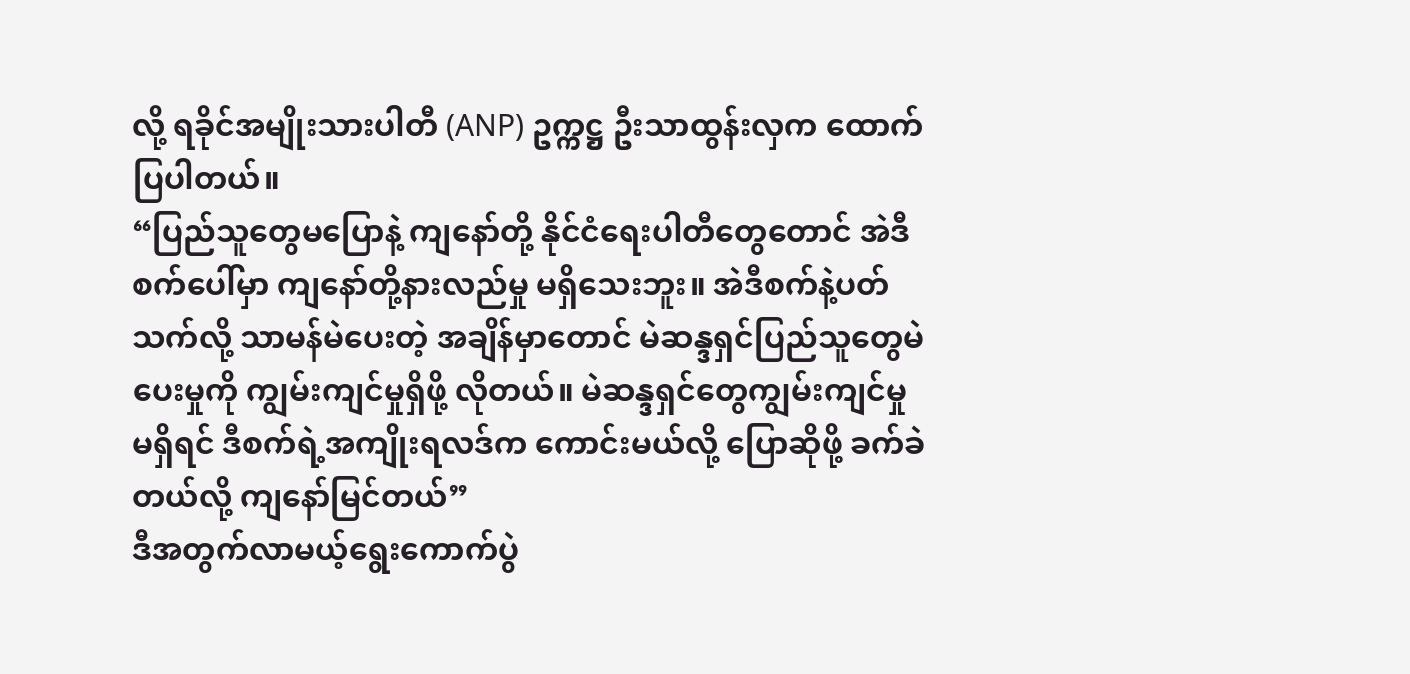လို့ ရခိုင်အမျိုးသားပါတီ (ANP) ဥက္ကဋ္ဌ ဦးသာထွန်းလှက ထောက်ပြပါတယ်။
“ပြည်သူတွေမပြောနဲ့ ကျနော်တို့ နိုင်ငံရေးပါတီတွေတောင် အဲဒီစက်ပေါ်မှာ ကျနော်တို့နားလည်မှု မရှိသေးဘူး။ အဲဒီစက်နဲ့ပတ်သက်လို့ သာမန်မဲပေးတဲ့ အချိန်မှာတောင် မဲဆန္ဒရှင်ပြည်သူတွေမဲပေးမှုကို ကျွမ်းကျင်မှုရှိဖို့ လိုတယ်။ မဲဆန္ဒရှင်တွေကျွမ်းကျင်မှု မရှိရင် ဒီစက်ရဲ့အကျိုးရလဒ်က ကောင်းမယ်လို့ ပြောဆိုဖို့ ခက်ခဲတယ်လို့ ကျနော်မြင်တယ်”
ဒီအတွက်လာမယ့်ရွေးကောက်ပွဲ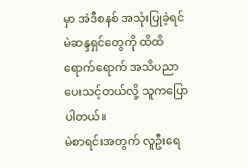မှာ အဲဒီစနစ် အသုံးပြုခဲ့ရင် မဲဆန္ဒရှင်တွေကို ထိထိရောက်ရောက် အသိပညာ ပေးသင့်တယ်လို့ သူကပြောပါတယ်။
မဲစာရင်းအတွက် လူဦးရေ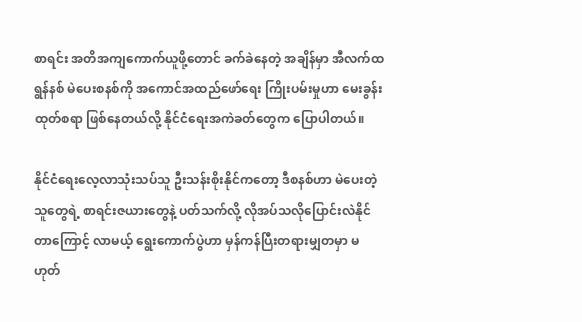စာရင်း အတိအကျကောက်ယူဖို့တောင် ခက်ခဲနေတဲ့ အချိန်မှာ အီလက်ထရွန်နစ် မဲပေးစနစ်ကို အကောင်အထည်ဖော်ရေး ကြိုးပမ်းမှုဟာ မေးခွန်းထုတ်စရာ ဖြစ်နေတယ်လို့ နိုင်ငံရေးအကဲခတ်တွေက ပြောပါတယ်။

နိုင်ငံရေးလေ့လာသုံးသပ်သူ ဦးသန်းစိုးနိုင်ကတော့ ဒီစနစ်ဟာ မဲပေးတဲ့သူတွေရဲ့ စာရင်းဇယားတွေနဲ့ ပတ်သက်လို့ လိုအပ်သလိုပြောင်းလဲနိုင်တာကြောင့် လာမယ့် ရွေးကောက်ပွဲဟာ မှန်ကန်ပြီးတရားမျှတမှာ မဟုတ်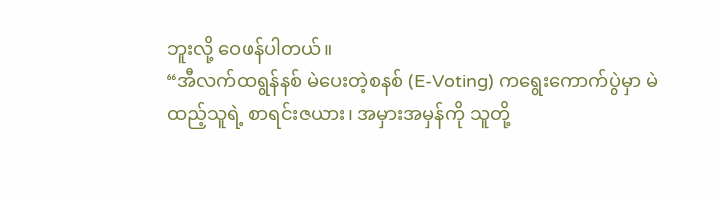ဘူးလို့ ဝေဖန်ပါတယ်။
“အီလက်ထရွန်နစ် မဲပေးတဲ့စနစ် (E-Voting) ကရွေးကောက်ပွဲမှာ မဲထည့်သူရဲ့ စာရင်းဇယား၊ အမှားအမှန်ကို သူတို့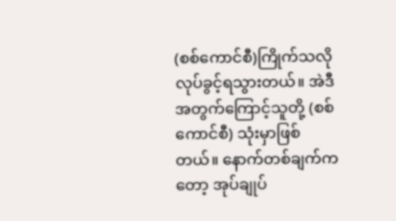(စစ်ကောင်စီ)ကြိုက်သလိုလုပ်ခွင့်ရသွားတယ်။ အဲဒီအတွက်ကြောင့်သူတို့ (စစ်ကောင်စီ) သုံးမှာဖြစ်တယ်။ နောက်တစ်ချက်ကတော့ အုပ်ချုပ်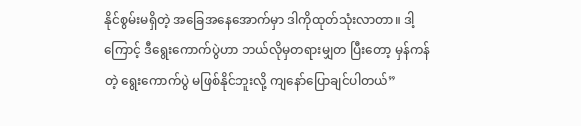နိုင်စွမ်းမရှိတဲ့ အခြေအနေအောက်မှာ ဒါကိုထုတ်သုံးလာတာ။ ဒါ့ကြောင့် ဒီရွေးကောက်ပွဲဟာ ဘယ်လိုမှတရားမျှတ ပြီးတော့ မှန်ကန်တဲ့ ရွေးကောက်ပွဲ မဖြစ်နိုင်ဘူးလို့ ကျနော်ပြောချင်ပါတယ်”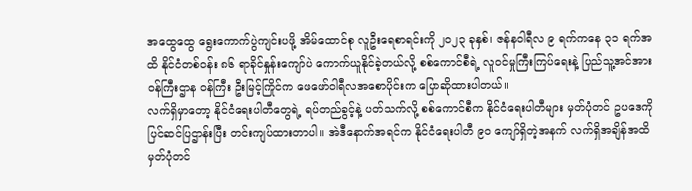အထွေထွေ ရွေးကောက်ပွဲကျင်းပဖို့ အိမ်ထောင်စု လူဦးရေစာရင်းကို ၂၀၂၃ ခုနှစ်၊ ဇန်နဝါရီလ ၉ ရက်ကနေ ၃၁ ရက်အထိ နိုင်ငံတစ်ဝန်း ၈၆ ရာခိုင်နှုန်းကျော်ပဲ ကောက်ယူနိုင်ခဲ့တယ်လို့ စစ်ကောင်စီရဲ့ လူဝင်မှုကြီးကြပ်ရေးနဲ့ ပြည်သူ့အင်အား ဝန်ကြီးဌာန ဝန်ကြီး ဦးမြင့်ကြိုင်က ဖေဖော်ဝါရီလအစောပိုင်းက ပြောဆိုထားပါတယ်။
လက်ရှိမှာတော့ နိုင်ငံရေးပါတီတွေရဲ့ ရပ်တည်ခွင့်နဲ့ ပတ်သက်လို့ စစ်ကောင်စီက နိုင်ငံရေးပါတီများ မှတ်ပုံတင် ဥပဒေကို ပြင်ဆင်ပြဌာန်းပြီး တင်းကျပ်ထားတာပါ။ အဲဒီနောက်အရင်က နိုင်ငံရေးပါတီ ၉၀ ကျော်ရှိတဲ့အနက် လက်ရှိအချိန်အထိ မှတ်ပုံတင်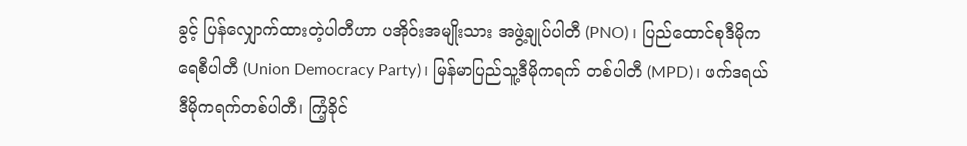ခွင့် ပြန်လျှောက်ထားတဲ့ပါတီဟာ ပအိုဝ်းအမျိုးသား အဖွဲ့ချုပ်ပါတီ (PNO) ၊ ပြည်ထောင်စုဒီမိုကရေစီပါတီ (Union Democracy Party)၊ မြန်မာပြည်သူ့ဒီမိုကရက် တစ်ပါတီ (MPD)၊ ဖက်ဒရယ်ဒီမိုကရက်တစ်ပါတီ၊ ကြံ့ခိုင်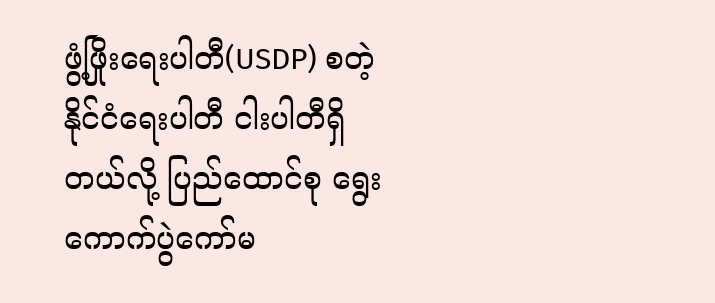ဖွံ့ဖြိုးရေးပါတီ(USDP) စတဲ့ နိုင်ငံရေးပါတီ ငါးပါတီရှိတယ်လို့ ပြည်ထောင်စု ရွေးကောက်ပွဲကော်မ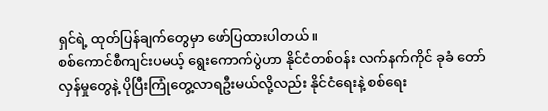ရှင်ရဲ့ ထုတ်ပြန်ချက်တွေမှာ ဖော်ပြထားပါတယ်။
စစ်ကောင်စီကျင်းပမယ့် ရွေးကောက်ပွဲဟာ နိုင်ငံတစ်ဝန်း လက်နက်ကိုင် ခုခံ တော်လှန်မှုတွေနဲ့ ပိုပြီးကြုံတွေ့လာရဦးမယ်လို့လည်း နိုင်ငံရေးနဲ့ စစ်ရေး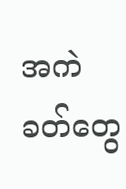အကဲခတ်တွေ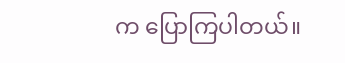က ပြောကြပါတယ်။